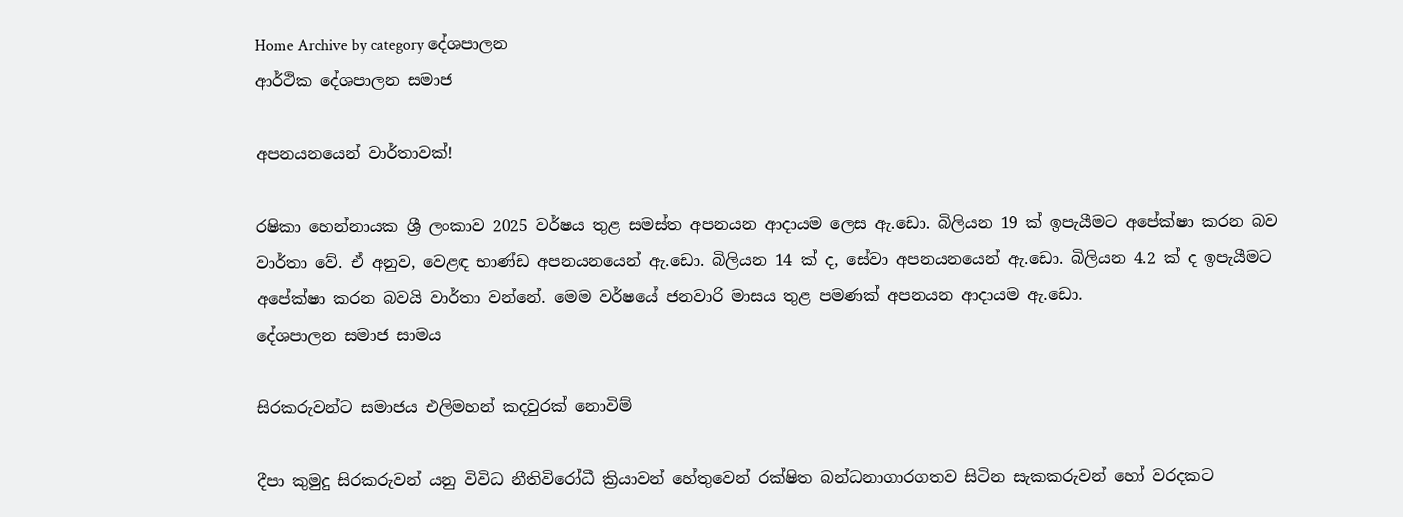Home Archive by category දේශපාලන
ආර්ථික දේශපාලන සමාජ

අපනයනයෙන් වාර්තාවක්!

රෂිකා හෙන්නායක ශ්‍රී ලංකාව 2025 වර්ෂය තුළ සමස්ත අපනයන ආදායම ලෙස ඇ.ඩො. බිලියන 19 ක් ඉපැයීමට අපේක්ෂා කරන බව වාර්තා වේ. ඒ අනුව, වෙළඳ භාණ්ඩ අපනයනයෙන් ඇ.ඩො. බිලියන 14 ක් ද, සේවා අපනයනයෙන් ඇ.ඩො. බිලියන 4.2 ක් ද ඉපැයීමට අපේක්ෂා කරන බවයි වාර්තා වන්නේ. මෙම වර්ෂයේ ජනවාරි මාසය තුළ පමණක් අපනයන ආදායම ඇ.ඩො.
දේශපාලන සමාජ සාමය

සිරකරුවන්ට සමාජය එලිමහන් කදවුරක් නොවිම්

දීපා කුමුදු සිරකරුවන් යනු විවිධ නීතිවිරෝධී ක්‍රියාවන් හේතුවෙන් රක්ෂිත බන්ධනාගාරගතව සිටින සැකකරුවන් හෝ වරදකට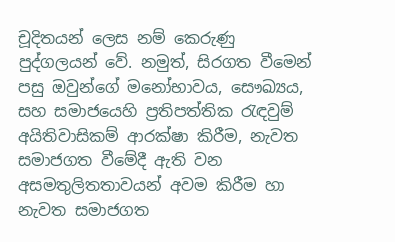චූදිතයන් ලෙස නම් කෙරුණු පුද්ගලයන් වේ. නමුත්, සිරගත වීමෙන් පසු ඔවුන්ගේ මනෝභාවය, සෞඛ්‍යය, සහ සමාජයෙහි ප්‍රතිපත්තික රැඳවුම් අයිතිවාසිකම් ආරක්ෂා කිරීම, නැවත සමාජගත වීමේදී ඇති වන අසමතුලිතතාවයන් අවම කිරීම හා නැවත සමාජගත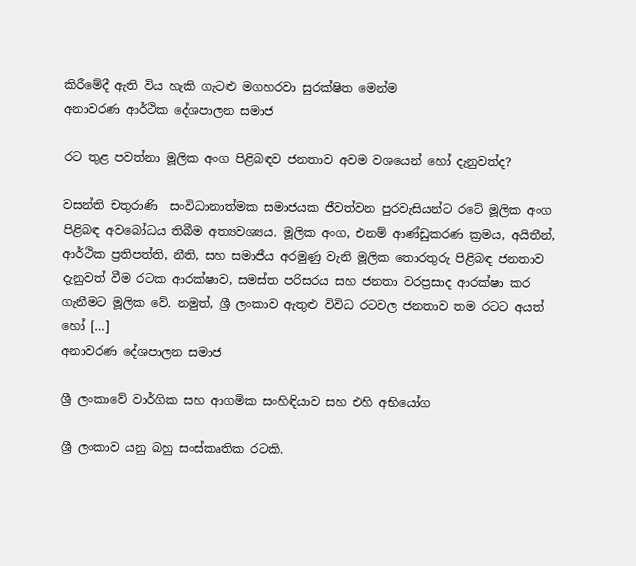කිරීමේදී ඇති විය හැකි ගැටළු මගහරවා සුරක්ෂිත මෙන්ම
අනාවරණ ආර්ථික දේශපාලන සමාජ

රට තුළ පවත්නා මූලික අංග පිළිබඳව ජනතාව අවම වශයෙන් හෝ දැනුවත්ද?

වසන්ති චතුරාණි  සංවිධානාත්මක සමාජයක ජීවත්වන පුරවැසියන්ට රටේ මූලික අංග පිළිබඳ අවබෝධය තිබීම අත්‍යවශ්‍යය. මූලික අංග, එනම් ආණ්ඩුකරණ ක්‍රමය, අයිතීන්, ආර්ථික ප්‍රතිපත්ති, නීති, සහ සමාජීය අරමුණු වැනි මූලික තොරතුරු පිළිබඳ ජනතාව දැනුවත් වීම රටක ආරක්ෂාව, සමස්ත පරිසරය සහ ජනතා වරප්‍රසාද ආරක්ෂා කර ගැනීමට මූලික වේ. නමුත්, ශ්‍රී ලංකාව ඇතුළු විවිධ රටවල ජනතාව තම රටට අයත් හෝ […]
අනාවරණ දේශපාලන සමාජ

ශ්‍රී ලංකාවේ වාර්ගික සහ ආගමික සංහිඳියාව සහ එහි අභියෝග

ශ්‍රී ලංකාව යනු බහු සංස්කෘතික රටකි.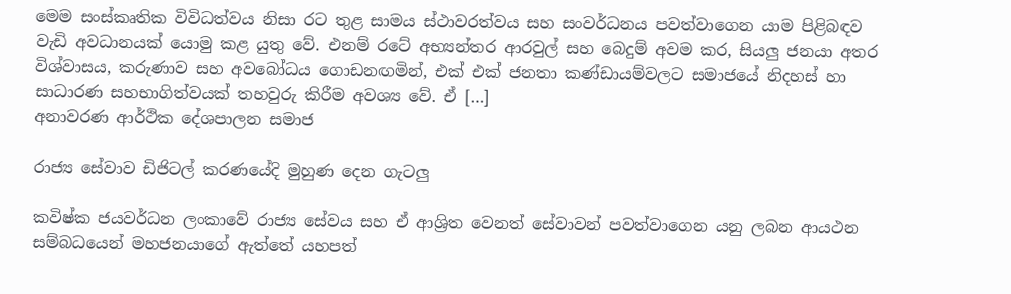මෙම සංස්කෘතික විවිධත්වය නිසා රට තුළ සාමය ස්ථාවරත්වය සහ සංවර්ධනය පවත්වාගෙන යාම පිළිබඳව වැඩි අවධානයක් යොමු කළ යුතු වේ. එනම් රටේ අභ්‍යන්තර ආරවුල් සහ බෙදුම් අවම කර, සියලු ජනයා අතර විශ්වාසය, කරුණාව සහ අවබෝධය ගොඩනඟමින්, එක් එක් ජනතා කණ්ඩායම්වලට සමාජයේ නිදහස් හා සාධාරණ සහභාගිත්වයක් තහවුරු කිරීම අවශ්‍ය වේ. ඒ […]
අනාවරණ ආර්ථික දේශපාලන සමාජ

රාජ්‍ය සේවාව ඩිජිටල් කරණයේදි මුහුණ දෙන ගැටලු

කවිෂ්ක ජයවර්ධන ලංකාවේ රාජ්‍ය සේවය සහ ඒ ආශ්‍රිත වෙනත් සේවාවන් පවත්වාගෙන යනු ලබන ආයථන සම්බධයෙන් මහජනයාගේ ඇත්තේ යහපත්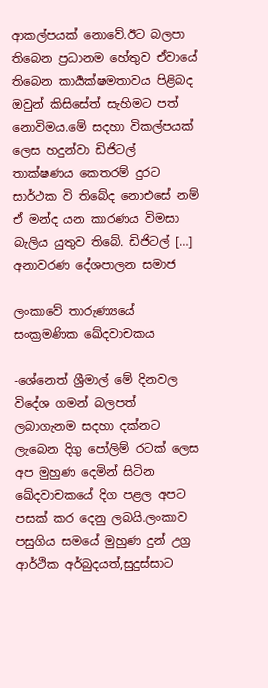ආකල්පයක් නොවේ.ඊට බලපා තිබෙන ප්‍රධානම හේතුව ඒවායේ තිබෙන කාර්‍යක්ෂමතාවය පිළිබද ඔවුන් කිසිසේත් සැහිමට පත් නොවිමය.මේ සදහා විකල්පයක් ලෙස හදුන්වා ඩිජිටල් තාක්ෂණය කෙතරම් දුරට සාර්ථක වි තිබේද නොඑසේ නම් ඒ මන්ද යන කාරණය විමසා බැලිය යුතුව තිබේ. ඩිජිටල් […]
අනාවරණ දේශපාලන සමාජ

ලංකාවේ තාරුණ්‍යයේ සංක්‍රමණික ඛේදවාචකය

-ශේනෙත් ශ්‍රීමාල් මේ දිනවල විදේශ ගමන් බලපත් ලබාගැනම සදහා දක්නට ලැබෙන දිගු පෝලිම් රටක් ලෙස අප මුහුණ දෙමින් සිටින ඛේදවාචකයේ දිග පළල අපට පසක් කර දෙනු ලබයි.ලංකාව පසුගිය සමයේ මුහුණ දුන් උග්‍ර ආර්ථික අර්බුදයත්,සුදුස්සාට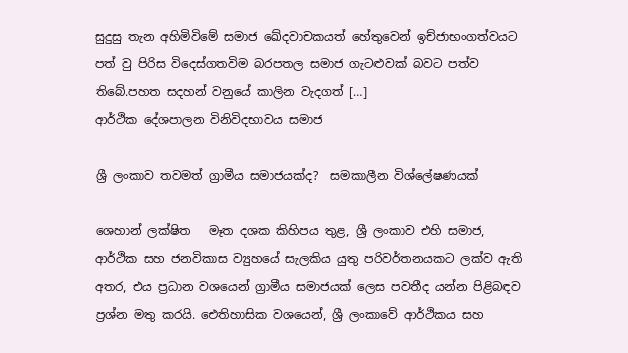සුදුසු තැන අහිමිවිමේ සමාජ ඛේදවාචකයත් හේතුවෙන් ඉච්ජාභංගත්වයට පත් වු පිරිස විදෙස්ගතවිම බරපතල සමාජ ගැටළුවක් බවට පත්ව තිබේ.පහත සදහන් වනුයේ කාලින වැදගත් […]
ආර්ථික දේශපාලන විනිවිදභාවය සමාජ

ශ්‍රී ලංකාව තවමත් ග්‍රාමීය සමාජයක්ද?  සමකාලීන විශ්ලේෂණයක්

ශෙහාන් ලක්ෂිත   මෑත දශක කිහිපය තුළ, ශ්‍රී ලංකාව එහි සමාජ, ආර්ථික සහ ජනවිකාස ව්‍යුහයේ සැලකිය යුතු පරිවර්තනයකට ලක්ව ඇති අතර, එය ප්‍රධාන වශයෙන් ග්‍රාමීය සමාජයක් ලෙස පවතීද යන්න පිළිබඳව ප්‍රශ්න මතු කරයි. ඓතිහාසික වශයෙන්, ශ්‍රී ලංකාවේ ආර්ථිකය සහ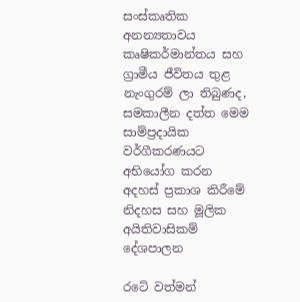සංස්කෘතික අනන්‍යතාවය කෘෂිකර්මාන්තය සහ ග්‍රාමීය ජීවිතය තුළ නැංගුරම් ලා තිබුණද, සමකාලීන දත්ත මෙම සාම්ප්‍රදායික වර්ගීකරණයට අභියෝග කරන
අදහස් ප්‍රකාශ කිරීමේ නිදහස සහ මූලික අයිතිවාසිකම් දේශපාලන

රටේ වත්මන්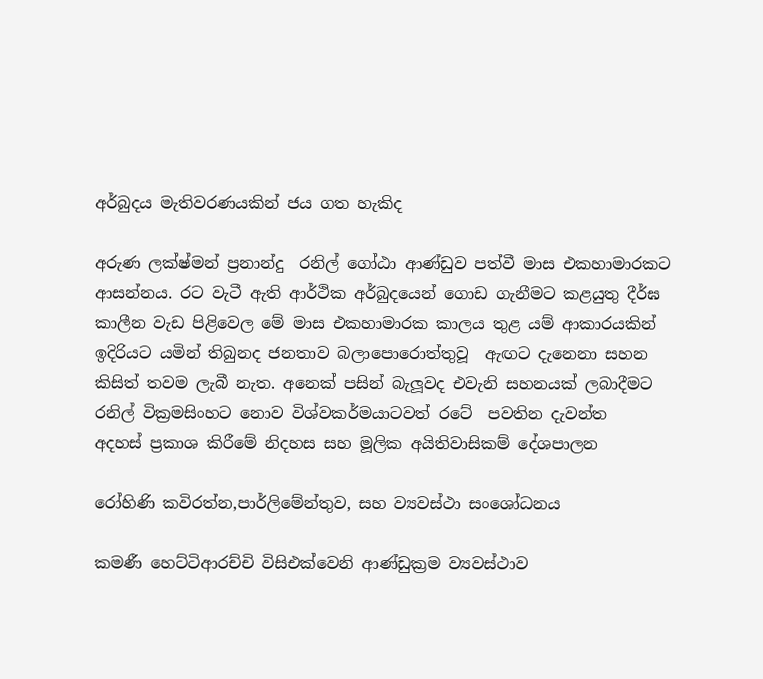අර්බුදය මැතිවරණයකින් ජය ගත හැකිද

අරුණ ලක්ෂ්මන් ප්‍රනාන්දු  රනිල් ගෝඨා ආණ්ඩුව පත්වී මාස එකහාමාරකට ආසන්නය. රට වැටී ඇති ආර්ථික අර්බුදයෙන් ගොඩ ගැනීමට කළයුතු දීර්ඝ කාලීන වැඩ පිළිවෙල මේ මාස එකහාමාරක කාලය තුළ යම් ආකාරයකින් ඉදිරියට යමින් තිබුනද ජනතාව බලාපොරොත්තුවූ  ඇඟට දැනෙනා සහන කිසිත් තවම ලැබී නැත. අනෙක් පසින් බැලූවද එවැනි සහනයක් ලබාදීමට රනිල් වික්‍රමසිංහට නොව විශ්වකර්ම‍යාටවත් රටේ  පවතින දැවන්ත
අදහස් ප්‍රකාශ කිරීමේ නිදහස සහ මූලික අයිතිවාසිකම් දේශපාලන

රෝහිණි කවිරත්න,පාර්ලිමේන්තුව, සහ ව්‍යවස්ථා සංශෝධනය

කමණී හෙට්ටිආරච්චි විසිඑක්වෙනි ආණ්ඩුක්‍රම ව්‍යවස්ථාව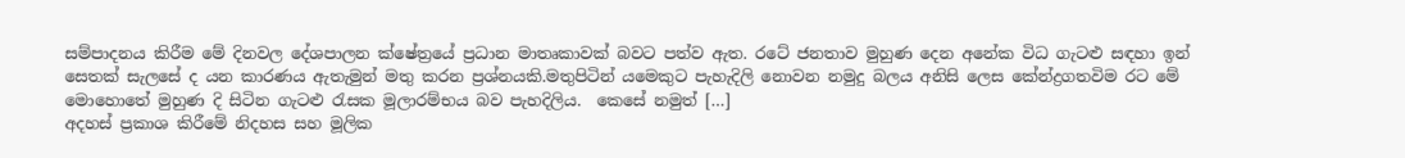සම්පාදනය කිරීම මේ දිනවල දේශපාලන ක්ෂේත්‍රයේ ප්‍රධාන මාතෘකාවක් බවට පත්ව ඇත. රටේ ජනතාව මුහුණ දෙන අනේක විධ ගැටළු සඳහා ඉන් සෙතක් සැලසේ ද යන කාරණය ඇතැමුන් මතු කරන ප්‍රශ්නයකි.මතුපිටින් යමෙකුට පැහැදිලි නොවන නමුදු බලය අනිසි ලෙස කේන්ද්‍රගතවිම රට මේ මොහොතේ මුහුණ දි සිටින ගැටළු රැසක මූලාරම්භය බව පැහදිලිය.  කෙසේ නමුත් […]
අදහස් ප්‍රකාශ කිරීමේ නිදහස සහ මූලික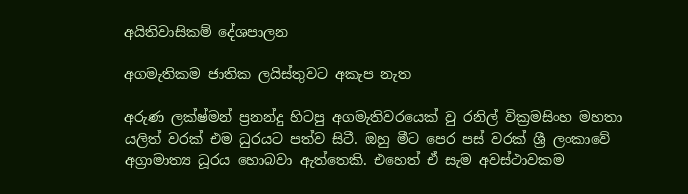අයිතිවාසිකම් දේශපාලන

අගමැතිකම ජාතික ලයිස්තුවට අකැප නැත

අරුණ ලක්ෂ්මන් ප්‍රනන්දු හිටපු අගමැතිවරයෙක් වු රනිල් වික්‍රමසිංහ මහතා යලිත් වරක් එම ධුරයට පත්ව සිටී. ඔහු මීට පෙර පස් වරක් ශ්‍රී ලංකාවේ අග්‍රාමාත්‍ය ධූරය හොබවා ඇත්තෙකි. එහෙත් ඒ සැම අවස්ථාවකම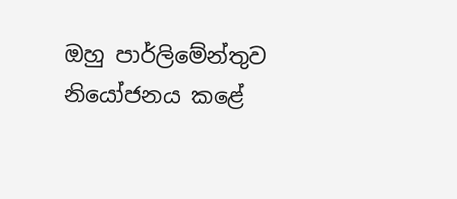ඔහු පාර්ලිමේන්තුව නියෝජනය කළේ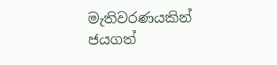මැතිවරණයකින් ජයගත්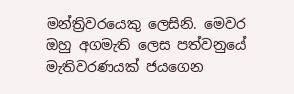මන්ත්‍රිවරයෙකු ලෙසිනි. මෙවර ඔහු අගමැති ලෙස පත්වනුයේ මැතිවරණයක් ජයගෙන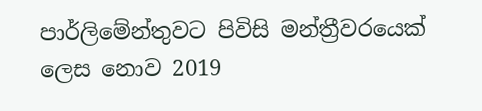පාර්ලිමේන්තුවට පිවිසි මන්ත්‍රීවරයෙක් ලෙස නොව 2019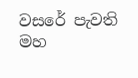වසරේ පැවති මහ